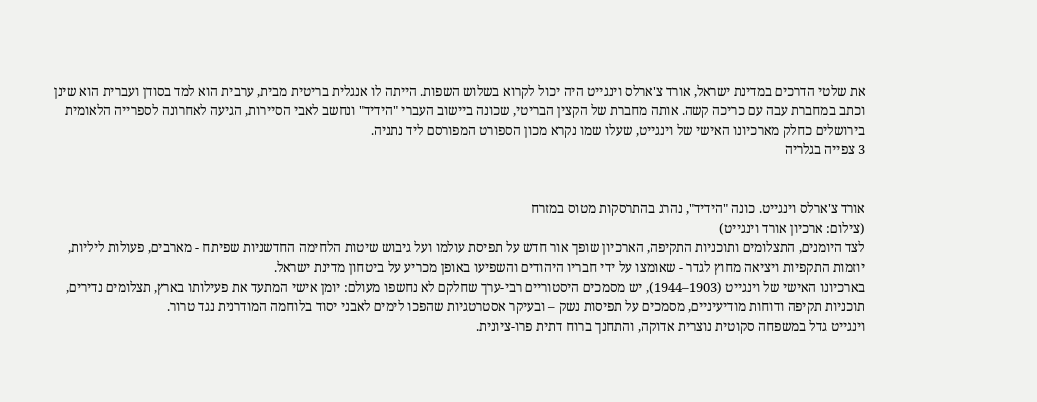את שלטי הדרכים במדינת ישראל, אורד צ'ארלס וינגייט היה יכול לקרוא בשלוש השפות. הייתה לו אנגלית בריטית מבית, ערבית הוא למד בסודן ועברית הוא שינן וכתב במחברת עבה עם כריכה קשה. אותה מחברת של הקצין הבריטי, שכונה ביישוב העברי "הידיד" ונחשב לאבי הסיירות, הגיעה לאחרונה לספרייה הלאומית בירושלים כחלק מארכיונו האישי של וינגייט, שעלו שמו נקרא מכון הספורט המפורסם ליד נתניה.
3 צפייה בגלריה


אורד צ'ארלס וינגייט. כונה "הידיד", נהרג בהתרסקות מטוס במזרח
(צילום: ארכיון אורד וינגייט)
לצד היומנים, התצלומים ותוכניות התקיפה, הארכיון שופך אור חדש על תפיסת עולמו ועל גיבוש שיטות הלחימה החדשניות שפיתח - מארבים, פעולות ליליות, יוזמות התקפיות ויציאה מחוץ לגדר - שאומצו על ידי חבריו היהודים והשפיעו באופן מכריע על ביטחון מדינת ישראל.
בארכיונו האישי של וינגייט (1903–1944), יש מסמכים היסטוריים רבי-ערך שחלקם לא נחשפו מעולם: יומן אישי המתעד את פעילותו בארץ, תצלומים נדירים, תוכניות תקיפה ודוחות מודיעיניים, מסמכים על תפיסות נשק – ובעיקר אסטרטגיות שהפכו לימים לאבני יסוד בלוחמה המודרנית נגד טרור.
וינגייט גדל במשפחה סקוטית נוצרית אדוקה, והתחנך ברוח דתית פרו-ציונית.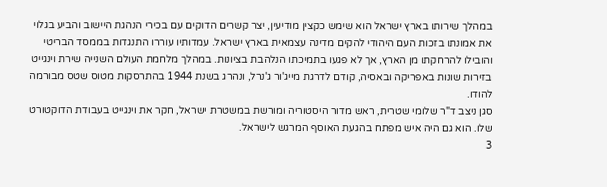במהלך שירותו בארץ ישראל הוא שימש כקצין מודיעין, יצר קשרים הדוקים עם בכירי הנהגת היישוב והביע בגלוי את אמונתו בזכות העם היהודי להקים מדינה עצמאית בארץ ישראל. עמדותיו עוררו התנגדות בממסד הבריטי והובילו להרחקתו מן הארץ, אך לא פגעו בתמיכתו הנלהבת בציונות. במהלך מלחמת העולם השנייה שירת וינגייט בזירות שונות באפריקה ובאסיה, קודם לדרגת מייג'ור ג'נרל, ונהרג בשנת 1944 בהתרסקות מטוס שטס מבורמה להודו.
סגן ניצב ד"ר שלומי שטרית, ראש מדור היסטוריה ומורשת במשטרת ישראל, חקר את וינגייט בעבודת הדוקטורט שלו. הוא גם היה איש מפתח בהגעת האוסף המרגש לישראל.
3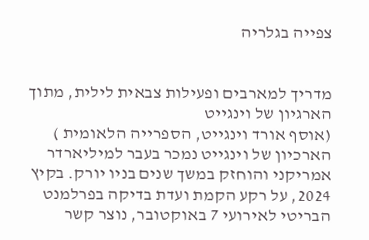צפייה בגלריה


מדריך למארבים ופעילות צבאית לילית, מתוך הארגיון של וינגייט
(אוסף אורד וינגייט, הספרייה הלאומית )
הארכיון של וינגייט נמכר בעבר למיליארדר אמריקני והוחזק במשך שנים בניו יורק. בקיץ 2024, על רקע הקמת ועדת בדיקה בפרלמנט הבריטי לאירועי 7 באוקטובר, נוצר קשר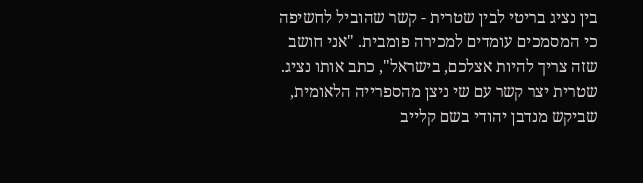בין נציג בריטי לבין שטרית - קשר שהוביל לחשיפה כי המסמכים עומדים למכירה פומבית. "אני חושב שזה צריך להיות אצלכם, בישראל", כתב אותו נציג.
שטרית יצר קשר עם שי ניצן מהספרייה הלאומית, שביקש מנדבן יהודי בשם קלייב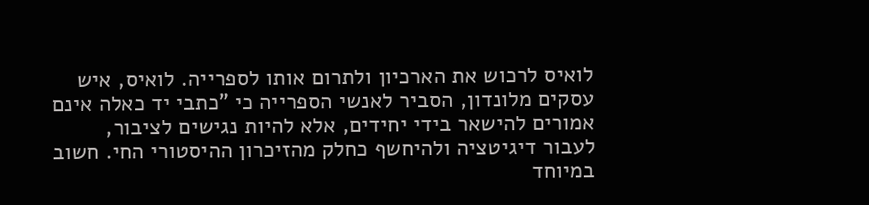לואיס לרכוש את הארכיון ולתרום אותו לספרייה. לואיס, איש עסקים מלונדון, הסביר לאנשי הספרייה כי "כתבי יד כאלה אינם אמורים להישאר בידי יחידים, אלא להיות נגישים לציבור, לעבור דיגיטציה ולהיחשף כחלק מהזיכרון ההיסטורי החי. חשוב במיוחד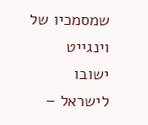שמסמכיו של וינגייט ישובו לישראל –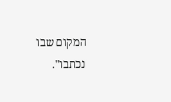המקום שבו נכתבו".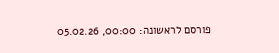פורסם לראשונה: 00:00, 05.02.26